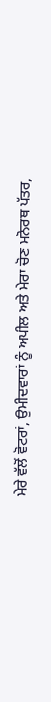ਮੇਰੇ ਵੱਲੋਂ ਵੋਟਰਾਂ, ਉਮੀਦਵਾਰਾਂ ਨੂੰ ਅਪੀਲ ਅਤੇ ਮੇਰਾ ਚੋਣ ਮਨੋਰਥ ਪੱਤਰ,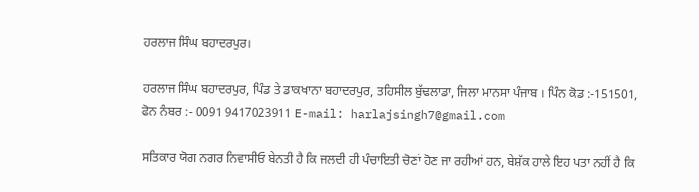ਹਰਲਾਜ ਸਿੰਘ ਬਹਾਦਰਪੁਰ।

ਹਰਲਾਜ ਸਿੰਘ ਬਹਾਦਰਪੁਰ, ਪਿੰਡ ਤੇ ਡਾਕਖਾਨਾ ਬਹਾਦਰਪੁਰ, ਤਹਿਸੀਲ ਬੁੱਢਲਾਡਾ, ਜਿਲਾ ਮਾਨਸਾ ਪੰਜਾਬ । ਪਿੰਨ ਕੋਡ :-151501, ਫੋਨ ਨੰਬਰ :- 0091 9417023911 E-mail: harlajsingh7@gmail.com

ਸਤਿਕਾਰ ਯੋਗ ਨਗਰ ਨਿਵਾਸੀਓ ਬੇਨਤੀ ਹੈ ਕਿ ਜਲਦੀ ਹੀ ਪੰਚਾਇਤੀ ਚੋਣਾਂ ਹੋਣ ਜਾ ਰਹੀਆਂ ਹਨ, ਬੇਸ਼ੱਕ ਹਾਲੇ ਇਹ ਪਤਾ ਨਹੀਂ ਹੈ ਕਿ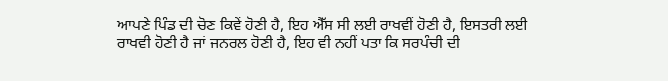ਆਪਣੇ ਪਿੰਡ ਦੀ ਚੋਣ ਕਿਵੇਂ ਹੋਣੀ ਹੈ, ਇਹ ਐੱਸ ਸੀ ਲਈ ਰਾਖਵੀਂ ਹੋਣੀ ਹੈ, ਇਸਤਰੀ ਲਈ ਰਾਖਵੀ ਹੋਣੀ ਹੈ ਜਾਂ ਜਨਰਲ ਹੋਣੀ ਹੈ, ਇਹ ਵੀ ਨਹੀਂ ਪਤਾ ਕਿ ਸਰਪੰਚੀ ਦੀ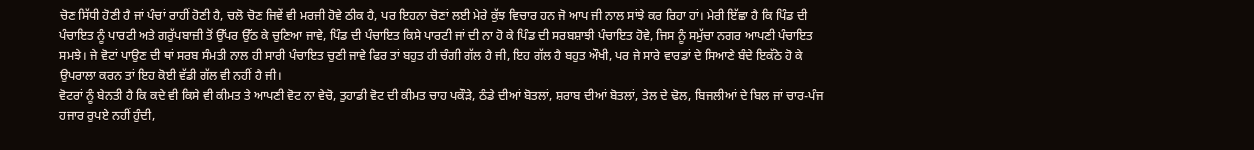ਚੋਣ ਸਿੱਧੀ ਹੋਣੀ ਹੈ ਜਾਂ ਪੰਚਾਂ ਰਾਹੀਂ ਹੋਣੀ ਹੈ, ਚਲੋ ਚੋਣ ਜਿਵੇਂ ਵੀ ਮਰਜੀ ਹੋਵੇ ਠੀਕ ਹੈ, ਪਰ ਇਹਨਾ ਚੋਣਾਂ ਲਈ ਮੇਰੇ ਕੁੱਝ ਵਿਚਾਰ ਹਨ ਜੋ ਆਪ ਜੀ ਨਾਲ ਸਾਂਝੇ ਕਰ ਰਿਹਾ ਹਾਂ। ਮੇਰੀ ਇੱਛਾ ਹੈ ਕਿ ਪਿੰਡ ਦੀ ਪੰਚਾਇਤ ਨੂੰ ਪਾਰਟੀ ਅਤੇ ਗਰੁੱਪਬਾਜ਼ੀ ਤੋਂ ਉੱਪਰ ਉੱਠ ਕੇ ਚੁਣਿਆ ਜਾਵੇ, ਪਿੰਡ ਦੀ ਪੰਚਾਇਤ ਕਿਸੇ ਪਾਰਟੀ ਜਾਂ ਦੀ ਨਾ ਹੋ ਕੇ ਪਿੰਡ ਦੀ ਸਰਬਸ਼ਾਝੀ ਪੰਚਾਇਤ ਹੋਵੇ, ਜਿਸ ਨੂੰ ਸਮੁੱਚਾ ਨਗਰ ਆਪਣੀ ਪੰਚਾਇਤ ਸਮਝੇ। ਜੇ ਵੋਟਾਂ ਪਾਉਣ ਦੀ ਥਾਂ ਸਰਬ ਸੰਮਤੀ ਨਾਲ ਹੀ ਸਾਰੀ ਪੰਚਾਇਤ ਚੁਣੀ ਜਾਵੇ ਫਿਰ ਤਾਂ ਬਹੁਤ ਹੀ ਚੰਗੀ ਗੱਲ ਹੈ ਜੀ, ਇਹ ਗੱਲ ਹੈ ਬਹੁਤ ਔਖੀ, ਪਰ ਜੇ ਸਾਰੇ ਵਾਰਡਾਂ ਦੇ ਸਿਆਣੇ ਬੰਦੇ ਇਕੱਠੇ ਹੋ ਕੇ ਉਪਰਾਲਾ ਕਰਨ ਤਾਂ ਇਹ ਕੋਈ ਵੱਡੀ ਗੱਲ ਵੀ ਨਹੀਂ ਹੈ ਜੀ।
ਵੋਟਰਾਂ ਨੂੰ ਬੇਨਤੀ ਹੈ ਕਿ ਕਦੇ ਵੀ ਕਿਸੇ ਵੀ ਕੀਮਤ ਤੇ ਆਪਣੀ ਵੋਟ ਨਾ ਵੇਚੋ, ਤੁਹਾਡੀ ਵੋਟ ਦੀ ਕੀਮਤ ਚਾਹ ਪਕੌੜੇ, ਠੰਡੇ ਦੀਆਂ ਬੋਤਲਾਂ, ਸ਼ਰਾਬ ਦੀਆਂ ਬੋਤਲਾਂ, ਤੇਲ ਦੇ ਢੋਲ, ਬਿਜਲੀਆਂ ਦੇ ਬਿਲ ਜਾਂ ਚਾਰ-ਪੰਜ ਹਜਾਰ ਰੁਪਏ ਨਹੀਂ ਹੁੰਦੀ,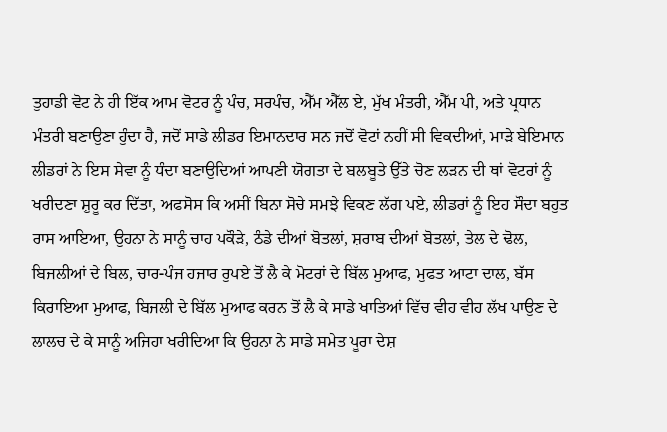ਤੁਹਾਡੀ ਵੋਟ ਨੇ ਹੀ ਇੱਕ ਆਮ ਵੋਟਰ ਨੂੰ ਪੰਚ, ਸਰਪੰਚ, ਐੱਮ ਐੱਲ ਏ, ਮੁੱਖ ਮੰਤਰੀ, ਐੱਮ ਪੀ, ਅਤੇ ਪ੍ਰਧਾਨ ਮੰਤਰੀ ਬਣਾਉਣਾ ਹੁੰਦਾ ਹੈ, ਜਦੋਂ ਸਾਡੇ ਲੀਡਰ ਇਮਾਨਦਾਰ ਸਨ ਜਦੋਂ ਵੋਟਾਂ ਨਹੀਂ ਸੀ ਵਿਕਦੀਆਂ, ਮਾੜੇ ਬੇਇਮਾਨ ਲੀਡਰਾਂ ਨੇ ਇਸ ਸੇਵਾ ਨੂੰ ਧੰਦਾ ਬਣਾਉਦਿਆਂ ਆਪਣੀ ਯੋਗਤਾ ਦੇ ਬਲਬੂਤੇ ਉੱਤੇ ਚੋਣ ਲੜਨ ਦੀ ਥਾਂ ਵੋਟਰਾਂ ਨੂੰ ਖਰੀਦਣਾ ਸ਼ੁਰੂ ਕਰ ਦਿੱਤਾ, ਅਫਸੋਸ ਕਿ ਅਸੀਂ ਬਿਨਾ ਸੋਚੇ ਸਮਝੇ ਵਿਕਣ ਲੱਗ ਪਏ, ਲੀਡਰਾਂ ਨੂੰ ਇਹ ਸੌਦਾ ਬਹੁਤ ਰਾਸ ਆਇਆ, ਉਹਨਾ ਨੇ ਸਾਨੂੰ ਚਾਹ ਪਕੌੜੇ, ਠੰਡੇ ਦੀਆਂ ਬੋਤਲਾਂ, ਸ਼ਰਾਬ ਦੀਆਂ ਬੋਤਲਾਂ, ਤੇਲ ਦੇ ਢੋਲ, ਬਿਜਲੀਆਂ ਦੇ ਬਿਲ, ਚਾਰ-ਪੰਜ ਹਜਾਰ ਰੁਪਏ ਤੋਂ ਲੈ ਕੇ ਮੋਟਰਾਂ ਦੇ ਬਿੱਲ ਮੁਆਫ, ਮੁਫਤ ਆਟਾ ਦਾਲ, ਬੱਸ ਕਿਰਾਇਆ ਮੁਆਫ, ਬਿਜਲੀ ਦੇ ਬਿੱਲ ਮੁਆਫ ਕਰਨ ਤੋਂ ਲੈ ਕੇ ਸਾਡੇ ਖਾਤਿਆਂ ਵਿੱਚ ਵੀਹ ਵੀਹ ਲੱਖ ਪਾਉਣ ਦੇ ਲਾਲਚ ਦੇ ਕੇ ਸਾਨੂੰ ਅਜਿਹਾ ਖਰੀਦਿਆ ਕਿ ਉਹਨਾ ਨੇ ਸਾਡੇ ਸਮੇਤ ਪੂਰਾ ਦੇਸ਼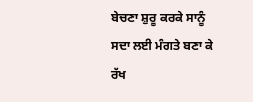ਬੇਚਣਾ ਸ਼ੁਰੂ ਕਰਕੇ ਸਾਨੂੰ ਸਦਾ ਲਈ ਮੰਗਤੇ ਬਣਾ ਕੇ ਰੱਖ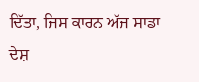ਦਿੱਤਾ, ਜਿਸ ਕਾਰਨ ਅੱਜ ਸਾਡਾ ਦੇਸ਼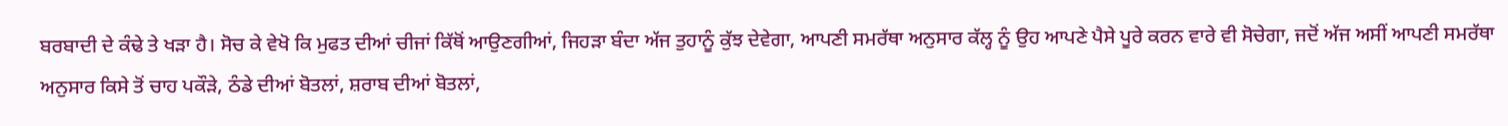ਬਰਬਾਦੀ ਦੇ ਕੰਢੇ ਤੇ ਖੜਾ ਹੈ। ਸੋਚ ਕੇ ਵੇਖੋ ਕਿ ਮੁਫਤ ਦੀਆਂ ਚੀਜਾਂ ਕਿੱਥੋਂ ਆਉਣਗੀਆਂ, ਜਿਹੜਾ ਬੰਦਾ ਅੱਜ ਤੁਹਾਨੂੰ ਕੁੱਝ ਦੇਵੇਗਾ, ਆਪਣੀ ਸਮਰੱਥਾ ਅਨੁਸਾਰ ਕੱਲ੍ਹ ਨੂੰ ਉਹ ਆਪਣੇ ਪੈਸੇ ਪੂਰੇ ਕਰਨ ਵਾਰੇ ਵੀ ਸੋਚੇਗਾ, ਜਦੋਂ ਅੱਜ ਅਸੀਂ ਆਪਣੀ ਸਮਰੱਥਾ ਅਨੁਸਾਰ ਕਿਸੇ ਤੋਂ ਚਾਹ ਪਕੌੜੇ, ਠੰਡੇ ਦੀਆਂ ਬੋਤਲਾਂ, ਸ਼ਰਾਬ ਦੀਆਂ ਬੋਤਲਾਂ,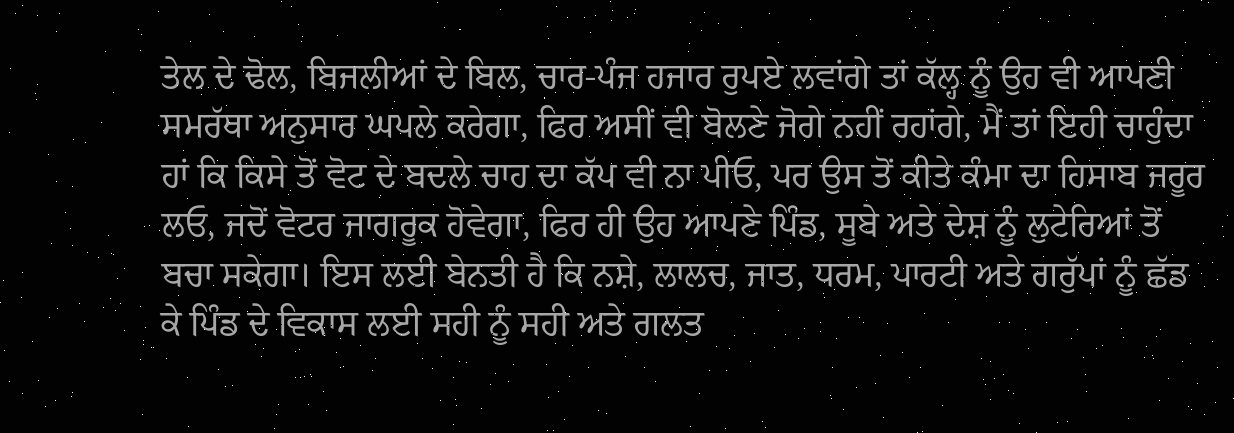ਤੇਲ ਦੇ ਢੋਲ, ਬਿਜਲੀਆਂ ਦੇ ਬਿਲ, ਚਾਰ-ਪੰਜ ਹਜਾਰ ਰੁਪਏ ਲਵਾਂਗੇ ਤਾਂ ਕੱਲ੍ਹ ਨੂੰ ਉਹ ਵੀ ਆਪਣੀ ਸਮਰੱਥਾ ਅਨੁਸਾਰ ਘਪਲੇ ਕਰੇਗਾ, ਫਿਰ ਅਸੀਂ ਵੀ ਬੋਲਣੇ ਜੋਗੇ ਨਹੀਂ ਰਹਾਂਗੇ, ਮੈਂ ਤਾਂ ਇਹੀ ਚਾਹੁੰਦਾ ਹਾਂ ਕਿ ਕਿਸੇ ਤੋਂ ਵੋਟ ਦੇ ਬਦਲੇ ਚਾਹ ਦਾ ਕੱਪ ਵੀ ਨਾ ਪੀਓ, ਪਰ ਉਸ ਤੋਂ ਕੀਤੇ ਕੰਮਾ ਦਾ ਹਿਸਾਬ ਜਰੂਰ ਲਓ, ਜਦੋਂ ਵੋਟਰ ਜਾਗਰੂਕ ਹੋਵੇਗਾ, ਫਿਰ ਹੀ ਉਹ ਆਪਣੇ ਪਿੰਡ, ਸੂਬੇ ਅਤੇ ਦੇਸ਼ ਨੂੰ ਲੁਟੇਰਿਆਂ ਤੋਂ ਬਚਾ ਸਕੇਗਾ। ਇਸ ਲਈ ਬੇਨਤੀ ਹੈ ਕਿ ਨਸ਼ੇ, ਲਾਲਚ, ਜਾਤ, ਧਰਮ, ਪਾਰਟੀ ਅਤੇ ਗਰੁੱਪਾਂ ਨੂੰ ਛੱਡ ਕੇ ਪਿੰਡ ਦੇ ਵਿਕਾਸ ਲਈ ਸਹੀ ਨੂੰ ਸਹੀ ਅਤੇ ਗਲਤ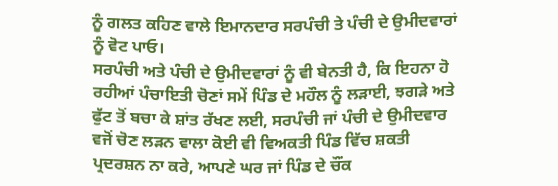ਨੂੰ ਗਲਤ ਕਹਿਣ ਵਾਲੇ ਇਮਾਨਦਾਰ ਸਰਪੰਚੀ ਤੇ ਪੰਚੀ ਦੇ ਉਮੀਦਵਾਰਾਂ ਨੂੰ ਵੋਟ ਪਾਓ।
ਸਰਪੰਚੀ ਅਤੇ ਪੰਚੀ ਦੇ ਉਮੀਦਵਾਰਾਂ ਨੂੰ ਵੀ ਬੇਨਤੀ ਹੈ, ਕਿ ਇਹਨਾ ਹੋ ਰਹੀਆਂ ਪੰਚਾਇਤੀ ਚੋਣਾਂ ਸਮੇਂ ਪਿੰਡ ਦੇ ਮਹੌਲ ਨੂੰ ਲੜਾਈ, ਝਗੜੇ ਅਤੇ ਫੁੱਟ ਤੋਂ ਬਚਾ ਕੇ ਸ਼ਾਂਤ ਰੱਖਣ ਲਈ, ਸਰਪੰਚੀ ਜਾਂ ਪੰਚੀ ਦੇ ਉਮੀਦਵਾਰ ਵਜੋਂ ਚੋਣ ਲੜਨ ਵਾਲਾ ਕੋਈ ਵੀ ਵਿਅਕਤੀ ਪਿੰਡ ਵਿੱਚ ਸ਼ਕਤੀ ਪ੍ਰਦਰਸ਼ਨ ਨਾ ਕਰੇ, ਆਪਣੇ ਘਰ ਜਾਂ ਪਿੰਡ ਦੇ ਚੌਂਕ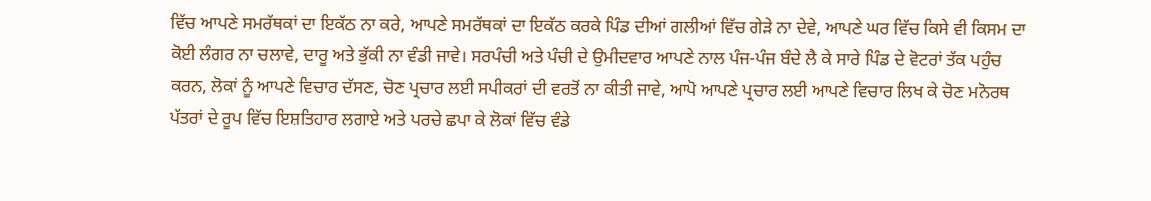ਵਿੱਚ ਆਪਣੇ ਸਮਰੱਥਕਾਂ ਦਾ ਇਕੱਠ ਨਾ ਕਰੇ, ਆਪਣੇ ਸਮਰੱਥਕਾਂ ਦਾ ਇਕੱਠ ਕਰਕੇ ਪਿੰਡ ਦੀਆਂ ਗਲੀਆਂ ਵਿੱਚ ਗੇੜੇ ਨਾ ਦੇਵੇ, ਆਪਣੇ ਘਰ ਵਿੱਚ ਕਿਸੇ ਵੀ ਕਿਸਮ ਦਾ ਕੋਈ ਲੰਗਰ ਨਾ ਚਲਾਵੇ, ਦਾਰੂ ਅਤੇ ਭੁੱਕੀ ਨਾ ਵੰਡੀ ਜਾਵੇ। ਸਰਪੰਚੀ ਅਤੇ ਪੰਚੀ ਦੇ ਉਮੀਦਵਾਰ ਆਪਣੇ ਨਾਲ ਪੰਜ-ਪੰਜ ਬੰਦੇ ਲੈ ਕੇ ਸਾਰੇ ਪਿੰਡ ਦੇ ਵੋਟਰਾਂ ਤੱਕ ਪਹੁੰਚ ਕਰਨ, ਲੋਕਾਂ ਨੂੰ ਆਪਣੇ ਵਿਚਾਰ ਦੱਸਣ, ਚੋਣ ਪ੍ਰਚਾਰ ਲਈ ਸਪੀਕਰਾਂ ਦੀ ਵਰਤੋਂ ਨਾ ਕੀਤੀ ਜਾਵੇ, ਆਪੋ ਆਪਣੇ ਪ੍ਰਚਾਰ ਲਈ ਆਪਣੇ ਵਿਚਾਰ ਲਿਖ ਕੇ ਚੋਣ ਮਨੋਰਥ ਪੱਤਰਾਂ ਦੇ ਰੂਪ ਵਿੱਚ ਇਸ਼ਤਿਹਾਰ ਲਗਾਏ ਅਤੇ ਪਰਚੇ ਛਪਾ ਕੇ ਲੋਕਾਂ ਵਿੱਚ ਵੰਡੇ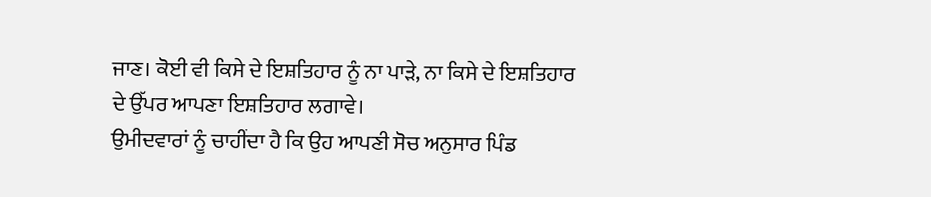ਜਾਣ। ਕੋਈ ਵੀ ਕਿਸੇ ਦੇ ਇਸ਼ਤਿਹਾਰ ਨੂੰ ਨਾ ਪਾੜੇ, ਨਾ ਕਿਸੇ ਦੇ ਇਸ਼ਤਿਹਾਰ ਦੇ ਉੱਪਰ ਆਪਣਾ ਇਸ਼ਤਿਹਾਰ ਲਗਾਵੇ।
ਉਮੀਦਵਾਰਾਂ ਨੂੰ ਚਾਹੀਂਦਾ ਹੈ ਕਿ ਉਹ ਆਪਣੀ ਸੋਚ ਅਨੁਸਾਰ ਪਿੰਡ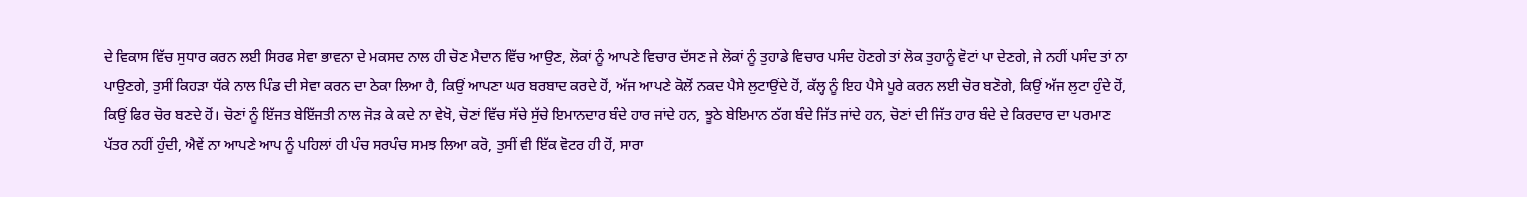ਦੇ ਵਿਕਾਸ ਵਿੱਚ ਸੁਧਾਰ ਕਰਨ ਲਈ ਸਿਰਫ ਸੇਵਾ ਭਾਵਨਾ ਦੇ ਮਕਸਦ ਨਾਲ ਹੀ ਚੋਣ ਮੈਦਾਨ ਵਿੱਚ ਆਉਣ, ਲੋਕਾਂ ਨੂੰ ਆਪਣੇ ਵਿਚਾਰ ਦੱਸਣ ਜੇ ਲੋਕਾਂ ਨੂੰ ਤੁਹਾਡੇ ਵਿਚਾਰ ਪਸੰਦ ਹੋਣਗੇ ਤਾਂ ਲੋਕ ਤੁਹਾਨੂੰ ਵੋਟਾਂ ਪਾ ਦੇਣਗੇ, ਜੇ ਨਹੀਂ ਪਸੰਦ ਤਾਂ ਨਾ ਪਾਉਣਗੇ, ਤੁਸੀਂ ਕਿਹੜਾ ਧੱਕੇ ਨਾਲ ਪਿੰਡ ਦੀ ਸੇਵਾ ਕਰਨ ਦਾ ਠੇਕਾ ਲਿਆ ਹੈ, ਕਿਉਂ ਆਪਣਾ ਘਰ ਬਰਬਾਦ ਕਰਦੇ ਹੋਂ, ਅੱਜ ਆਪਣੇ ਕੋਲੋਂ ਨਕਦ ਪੈਸੇ ਲੁਟਾਉਂਦੇ ਹੋਂ, ਕੱਲ੍ਹ ਨੂੰ ਇਹ ਪੈਸੇ ਪੂਰੇ ਕਰਨ ਲਈ ਚੋਰ ਬਣੋਗੇ, ਕਿਉਂ ਅੱਜ ਲੁਟਾ ਹੁੰਦੇ ਹੋਂ, ਕਿਉਂ ਫਿਰ ਚੋਰ ਬਣਦੇ ਹੋਂ। ਚੋਣਾਂ ਨੂੰ ਇੱਜਤ ਬੇਇੱਜਤੀ ਨਾਲ ਜੋੜ ਕੇ ਕਦੇ ਨਾ ਵੇਖੋ, ਚੋਣਾਂ ਵਿੱਚ ਸੱਚੇ ਸੁੱਚੇ ਇਮਾਨਦਾਰ ਬੰਦੇ ਹਾਰ ਜਾਂਦੇ ਹਨ, ਝੂਠੇ ਬੇਇਮਾਨ ਠੱਗ ਬੰਦੇ ਜਿੱਤ ਜਾਂਦੇ ਹਨ, ਚੋਣਾਂ ਦੀ ਜਿੱਤ ਹਾਰ ਬੰਦੇ ਦੇ ਕਿਰਦਾਰ ਦਾ ਪਰਮਾਣ ਪੱਤਰ ਨਹੀਂ ਹੁੰਦੀ, ਐਵੇਂ ਨਾ ਆਪਣੇ ਆਪ ਨੂੰ ਪਹਿਲਾਂ ਹੀ ਪੰਚ ਸਰਪੰਚ ਸਮਝ ਲਿਆ ਕਰੋ, ਤੁਸੀਂ ਵੀ ਇੱਕ ਵੋਟਰ ਹੀ ਹੋਂ, ਸਾਰਾ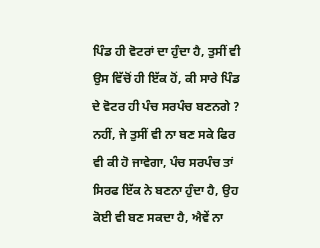ਪਿੰਡ ਹੀ ਵੋਟਰਾਂ ਦਾ ਹੁੰਦਾ ਹੈ, ਤੁਸੀਂ ਵੀ ਉਸ ਵਿੱਚੋਂ ਹੀ ਇੱਕ ਹੋਂ, ਕੀ ਸਾਰੇ ਪਿੰਡ ਦੇ ਵੋਟਰ ਹੀ ਪੰਚ ਸਰਪੰਚ ਬਣਨਗੇ ? ਨਹੀਂ, ਜੇ ਤੁਸੀਂ ਵੀ ਨਾ ਬਣ ਸਕੇ ਫਿਰ ਵੀ ਕੀ ਹੋ ਜਾਵੇਗਾ, ਪੰਚ ਸਰਪੰਚ ਤਾਂ ਸਿਰਫ ਇੱਕ ਨੇ ਬਣਨਾ ਹੁੰਦਾ ਹੈ, ਉਹ ਕੋਈ ਵੀ ਬਣ ਸਕਦਾ ਹੈ, ਐਵੇਂ ਨਾ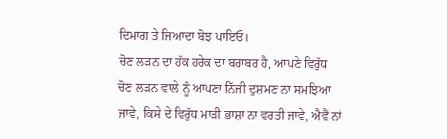ਦਿਮਾਗ ਤੇ ਜਿਆਦਾ ਬੋਝ ਪਾਇਓ।
ਚੋਣ ਲੜਨ ਦਾ ਹੱਕ ਹਰੇਕ ਦਾ ਬਰਾਬਰ ਹੈ, ਆਪਣੇ ਵਿਰੁੱਧ ਚੋਣ ਲੜਨ ਵਾਲੇ ਨੂੰ ਆਪਣਾ ਨਿੱਜੀ ਦੁਸ਼ਮਣ ਨਾ ਸਮਝਿਆ ਜਾਵੇ, ਕਿਸੇ ਦੇ ਵਿਰੁੱਧ ਮਾੜੀ ਭਾਸ਼ਾ ਨਾ ਵਰਤੀ ਜਾਵੇ, ਐਵੈਂ ਨਾਂ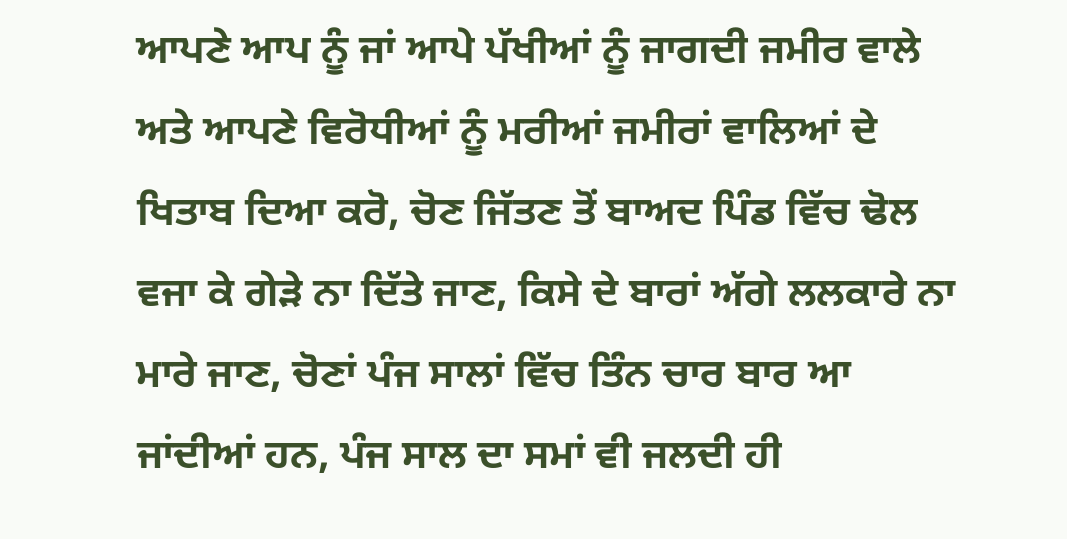ਆਪਣੇ ਆਪ ਨੂੰ ਜਾਂ ਆਪੇ ਪੱਖੀਆਂ ਨੂੰ ਜਾਗਦੀ ਜਮੀਰ ਵਾਲੇ ਅਤੇ ਆਪਣੇ ਵਿਰੋਧੀਆਂ ਨੂੰ ਮਰੀਆਂ ਜਮੀਰਾਂ ਵਾਲਿਆਂ ਦੇ ਖਿਤਾਬ ਦਿਆ ਕਰੋ, ਚੋਣ ਜਿੱਤਣ ਤੋਂ ਬਾਅਦ ਪਿੰਡ ਵਿੱਚ ਢੋਲ ਵਜਾ ਕੇ ਗੇੜੇ ਨਾ ਦਿੱਤੇ ਜਾਣ, ਕਿਸੇ ਦੇ ਬਾਰਾਂ ਅੱਗੇ ਲਲਕਾਰੇ ਨਾ ਮਾਰੇ ਜਾਣ, ਚੋਣਾਂ ਪੰਜ ਸਾਲਾਂ ਵਿੱਚ ਤਿੰਨ ਚਾਰ ਬਾਰ ਆ ਜਾਂਦੀਆਂ ਹਨ, ਪੰਜ ਸਾਲ ਦਾ ਸਮਾਂ ਵੀ ਜਲਦੀ ਹੀ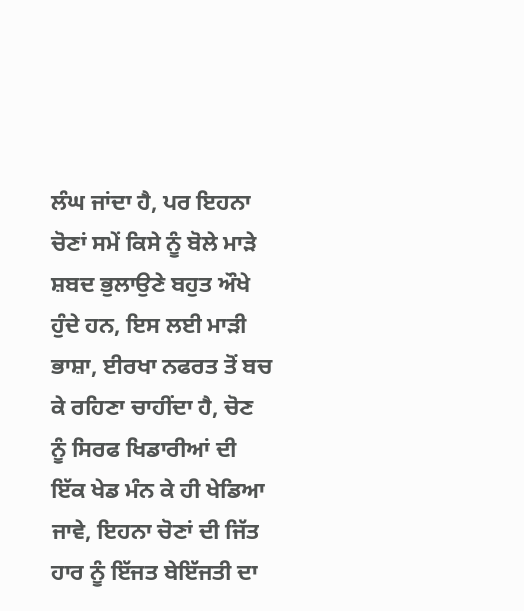ਲੰਘ ਜਾਂਦਾ ਹੈ, ਪਰ ਇਹਨਾ ਚੋਣਾਂ ਸਮੇਂ ਕਿਸੇ ਨੂੰ ਬੋਲੇ ਮਾੜੇ ਸ਼ਬਦ ਭੁਲਾਉਣੇ ਬਹੁਤ ਔਖੇ ਹੁੰਦੇ ਹਨ, ਇਸ ਲਈ ਮਾੜੀ ਭਾਸ਼ਾ, ਈਰਖਾ ਨਫਰਤ ਤੋਂ ਬਚ ਕੇ ਰਹਿਣਾ ਚਾਹੀਂਦਾ ਹੈ, ਚੋਣ ਨੂੰ ਸਿਰਫ ਖਿਡਾਰੀਆਂ ਦੀ ਇੱਕ ਖੇਡ ਮੰਨ ਕੇ ਹੀ ਖੇਡਿਆ ਜਾਵੇ, ਇਹਨਾ ਚੋਣਾਂ ਦੀ ਜਿੱਤ ਹਾਰ ਨੂੰ ਇੱਜਤ ਬੇਇੱਜਤੀ ਦਾ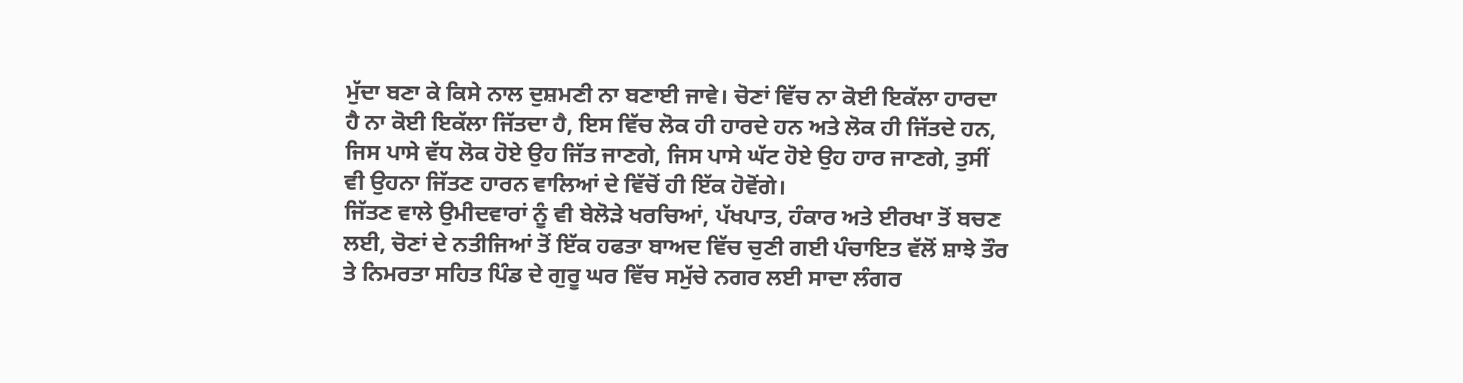ਮੁੱਦਾ ਬਣਾ ਕੇ ਕਿਸੇ ਨਾਲ ਦੁਸ਼ਮਣੀ ਨਾ ਬਣਾਈ ਜਾਵੇ। ਚੋਣਾਂ ਵਿੱਚ ਨਾ ਕੋਈ ਇਕੱਲਾ ਹਾਰਦਾ ਹੈ ਨਾ ਕੋਈ ਇਕੱਲਾ ਜਿੱਤਦਾ ਹੈ, ਇਸ ਵਿੱਚ ਲੋਕ ਹੀ ਹਾਰਦੇ ਹਨ ਅਤੇ ਲੋਕ ਹੀ ਜਿੱਤਦੇ ਹਨ, ਜਿਸ ਪਾਸੇ ਵੱਧ ਲੋਕ ਹੋਏ ਉਹ ਜਿੱਤ ਜਾਣਗੇ, ਜਿਸ ਪਾਸੇ ਘੱਟ ਹੋਏ ਉਹ ਹਾਰ ਜਾਣਗੇ, ਤੁਸੀਂ ਵੀ ਉਹਨਾ ਜਿੱਤਣ ਹਾਰਨ ਵਾਲਿਆਂ ਦੇ ਵਿੱਚੋਂ ਹੀ ਇੱਕ ਹੋਵੋਂਗੇ।
ਜਿੱਤਣ ਵਾਲੇ ਉਮੀਦਵਾਰਾਂ ਨੂੰ ਵੀ ਬੇਲੋੜੇ ਖਰਚਿਆਂ, ਪੱਖਪਾਤ, ਹੰਕਾਰ ਅਤੇ ਈਰਖਾ ਤੋਂ ਬਚਣ ਲਈ, ਚੋਣਾਂ ਦੇ ਨਤੀਜਿਆਂ ਤੋਂ ਇੱਕ ਹਫਤਾ ਬਾਅਦ ਵਿੱਚ ਚੁਣੀ ਗਈ ਪੰਚਾਇਤ ਵੱਲੋਂ ਸ਼ਾਝੇ ਤੌਰ ਤੇ ਨਿਮਰਤਾ ਸਹਿਤ ਪਿੰਡ ਦੇ ਗੁਰੂ ਘਰ ਵਿੱਚ ਸਮੁੱਚੇ ਨਗਰ ਲਈ ਸਾਦਾ ਲੰਗਰ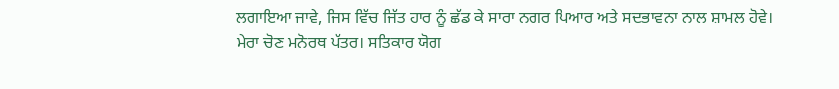ਲਗਾਇਆ ਜਾਵੇ, ਜਿਸ ਵਿੱਚ ਜਿੱਤ ਹਾਰ ਨੂੰ ਛੱਡ ਕੇ ਸਾਰਾ ਨਗਰ ਪਿਆਰ ਅਤੇ ਸਦਭਾਵਨਾ ਨਾਲ ਸ਼ਾਮਲ ਹੋਵੇ।
ਮੇਰਾ ਚੋਣ ਮਨੋਰਥ ਪੱਤਰ। ਸਤਿਕਾਰ ਯੋਗ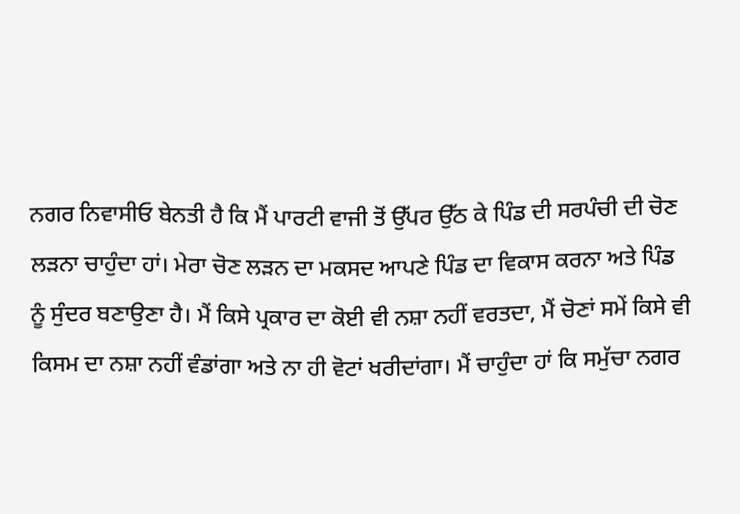ਨਗਰ ਨਿਵਾਸੀਓ ਬੇਨਤੀ ਹੈ ਕਿ ਮੈਂ ਪਾਰਟੀ ਵਾਜੀ ਤੋਂ ਉੱਪਰ ਉੱਠ ਕੇ ਪਿੰਡ ਦੀ ਸਰਪੰਚੀ ਦੀ ਚੋਣ ਲੜਨਾ ਚਾਹੁੰਦਾ ਹਾਂ। ਮੇਰਾ ਚੋਣ ਲੜਨ ਦਾ ਮਕਸਦ ਆਪਣੇ ਪਿੰਡ ਦਾ ਵਿਕਾਸ ਕਰਨਾ ਅਤੇ ਪਿੰਡ ਨੂੰ ਸੁੰਦਰ ਬਣਾਉਣਾ ਹੈ। ਮੈਂ ਕਿਸੇ ਪ੍ਰਕਾਰ ਦਾ ਕੋਈ ਵੀ ਨਸ਼ਾ ਨਹੀਂ ਵਰਤਦਾ, ਮੈਂ ਚੋਣਾਂ ਸਮੇਂ ਕਿਸੇ ਵੀ ਕਿਸਮ ਦਾ ਨਸ਼ਾ ਨਹੀਂ ਵੰਡਾਂਗਾ ਅਤੇ ਨਾ ਹੀ ਵੋਟਾਂ ਖਰੀਦਾਂਗਾ। ਮੈਂ ਚਾਹੁੰਦਾ ਹਾਂ ਕਿ ਸਮੁੱਚਾ ਨਗਰ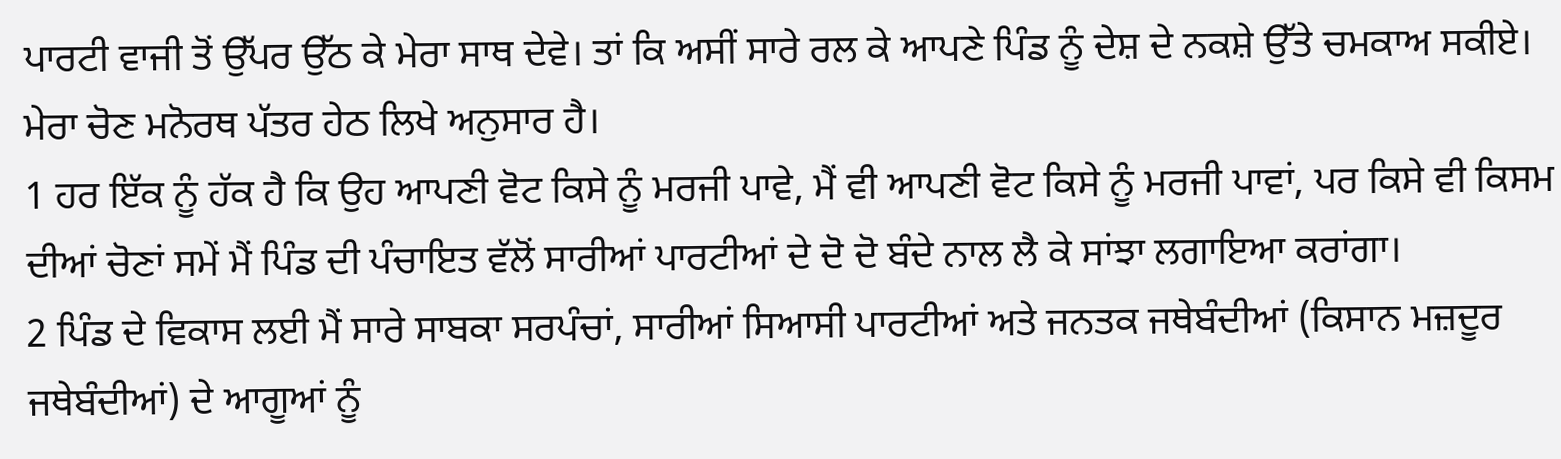ਪਾਰਟੀ ਵਾਜੀ ਤੋਂ ਉੱਪਰ ਉੱਠ ਕੇ ਮੇਰਾ ਸਾਥ ਦੇਵੇ। ਤਾਂ ਕਿ ਅਸੀਂ ਸਾਰੇ ਰਲ ਕੇ ਆਪਣੇ ਪਿੰਡ ਨੂੰ ਦੇਸ਼ ਦੇ ਨਕਸ਼ੇ ਉੱਤੇ ਚਮਕਾਅ ਸਕੀਏ। ਮੇਰਾ ਚੋਣ ਮਨੋਰਥ ਪੱਤਰ ਹੇਠ ਲਿਖੇ ਅਨੁਸਾਰ ਹੈ।
1 ਹਰ ਇੱਕ ਨੂੰ ਹੱਕ ਹੈ ਕਿ ਉਹ ਆਪਣੀ ਵੋਟ ਕਿਸੇ ਨੂੰ ਮਰਜੀ ਪਾਵੇ, ਮੈਂ ਵੀ ਆਪਣੀ ਵੋਟ ਕਿਸੇ ਨੂੰ ਮਰਜੀ ਪਾਵਾਂ, ਪਰ ਕਿਸੇ ਵੀ ਕਿਸਮ ਦੀਆਂ ਚੋਣਾਂ ਸਮੇਂ ਮੈਂ ਪਿੰਡ ਦੀ ਪੰਚਾਇਤ ਵੱਲੋਂ ਸਾਰੀਆਂ ਪਾਰਟੀਆਂ ਦੇ ਦੋ ਦੋ ਬੰਦੇ ਨਾਲ ਲੈ ਕੇ ਸਾਂਝਾ ਲਗਾਇਆ ਕਰਾਂਗਾ।
2 ਪਿੰਡ ਦੇ ਵਿਕਾਸ ਲਈ ਮੈਂ ਸਾਰੇ ਸਾਬਕਾ ਸਰਪੰਚਾਂ, ਸਾਰੀਆਂ ਸਿਆਸੀ ਪਾਰਟੀਆਂ ਅਤੇ ਜਨਤਕ ਜਥੇਬੰਦੀਆਂ (ਕਿਸਾਨ ਮਜ਼ਦੂਰ ਜਥੇਬੰਦੀਆਂ) ਦੇ ਆਗੂਆਂ ਨੂੰ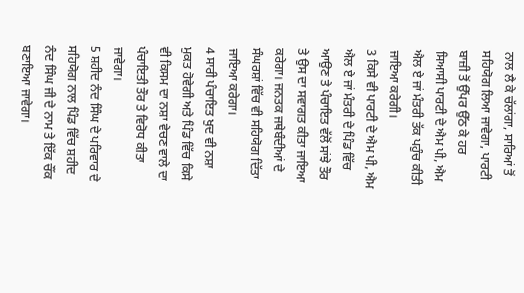ਨਾਲ ਲੈ ਕੇ ਚੱਲਾਂਗਾ, ਸਾਰਿਆਂ ਤੋਂ ਸਹਿਯੋਗ ਲਿਆ ਜਾਵੇਗਾ, ਪਾਰਟੀ ਬਾਜ਼ੀ ਤੋਂ ਉੱਪਰ ਉੱਠ ਕੇ ਹਰ ਸਿਆਸੀ ਪਾਰਟੀ ਦੇ ਐਮ ਪੀ, ਐਮ ਐਲ ਏ ਜਾਂ ਮੰਤਰੀ ਤੱਕ ਪਹੁੰਚ ਕੀਤੀ ਜਾਇਆ ਕਰੇਗੀ।
3 ਕਿਸੇ ਵੀ ਪਾਰਟੀ ਦੇ ਐਮ ਪੀ, ਐਮ ਐਲ ਏ ਜਾਂ ਮੰਤਰੀ ਦੇ ਪਿੰਡ ਵਿੱਚ ਆਉਣ ਤੇ ਪੰਚਾਇਤ ਵੱਲੋਂ ਸਾਂਝੇ ਤੌਰ ਤੇ ਉਸ ਦਾ ਸਵਾਗਤ ਕੀਤਾ ਜਾਇਆ ਕਰੇਗਾ। ਜਨਤਕ ਜਥੇਬੰਦੀਆਂ ਦੇ ਸੰਘਰਸ਼ਾਂ ਵਿੱਚ ਵੀ ਸਹਿਯੋਗ ਦਿੱਤਾ ਜਾਇਆ ਕਰੇਗਾ।
4 ਸਾਰੀ ਪੰਚਾਇਤ ਖੁਦ ਵੀ ਨਸ਼ਾ ਮੁਕਤ ਹੋਵੇਗੀ ਅਤੇ ਪਿੰਡ ਵਿੱਚ ਕਿਸੇ ਵੀ ਕਿਸਮ ਦਾ ਨਸ਼ਾ ਵੇਚਣ ਵਾਲੇ ਦਾ ਪੰਚਾਇਤੀ ਤੌਰ ਤੇ ਵਿਰੋਧ ਕੀਤਾ ਜਾਵੇਗਾ।
5 ਸ਼ਹੀਦ ਨੰਦ ਸਿੰਘ ਦੇ ਪਰਿਵਾਰ ਦੇ ਸਹਿਯੋਗ ਨਾਲ ਪਿੰਡ ਵਿੱਚ ਸ਼ਹੀਦ ਨੰਦ ਸਿੰਘ ਜੀ ਦੇ ਨਾਮ ਤੇ ਇੱਕ ਚੌਂਕ ਬਣਾਇਆ ਜਾਵੇਗਾ।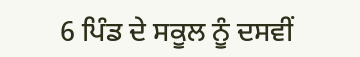6 ਪਿੰਡ ਦੇ ਸਕੂਲ ਨੂੰ ਦਸਵੀਂ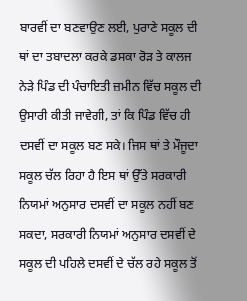ਬਾਰਵੀਂ ਦਾ ਬਣਵਾਉਣ ਲਈ, ਪੁਰਾਣੇ ਸਕੂਲ ਦੀ ਥਾਂ ਦਾ ਤਬਾਦਲਾ ਕਰਕੇ ਡਸਕਾ ਰੋੜ ਤੇ ਕਾਲਜ ਨੇੜੇ ਪਿੰਡ ਦੀ ਪੰਚਾਇਤੀ ਜ਼ਮੀਨ ਵਿੱਚ ਸਕੂਲ ਦੀ ਉਸਾਰੀ ਕੀਤੀ ਜਾਵੇਗੀ, ਤਾਂ ਕਿ ਪਿੰਡ ਵਿੱਚ ਹੀ ਦਸਵੀਂ ਦਾ ਸਕੂਲ ਬਣ ਸਕੇ। ਜਿਸ ਥਾਂ ਤੇ ਮੌਜੂਦਾ ਸਕੂਲ ਚੱਲ ਰਿਹਾ ਹੈ ਇਸ ਥਾਂ ਉੱਤੇ ਸਰਕਾਰੀ ਨਿਯਮਾਂ ਅਨੁਸਾਰ ਦਸਵੀਂ ਦਾ ਸਕੂਲ ਨਹੀਂ ਬਣ ਸਕਦਾ, ਸਰਕਾਰੀ ਨਿਯਮਾਂ ਅਨੁਸਾਰ ਦਸਵੀਂ ਦੇ ਸਕੂਲ ਦੀ ਪਹਿਲੇ ਦਸਵੀਂ ਦੇ ਚੱਲ ਰਹੇ ਸਕੂਲ ਤੋਂ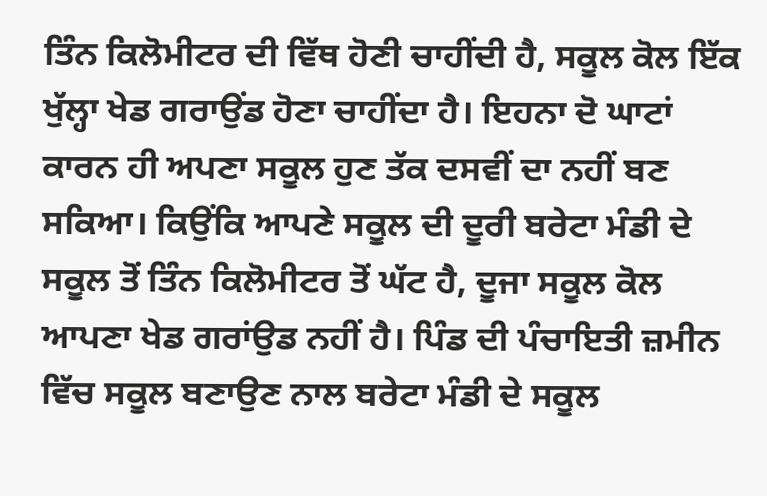ਤਿੰਨ ਕਿਲੋਮੀਟਰ ਦੀ ਵਿੱਥ ਹੋਣੀ ਚਾਹੀਂਦੀ ਹੈ, ਸਕੂਲ ਕੋਲ ਇੱਕ ਖੁੱਲ੍ਹਾ ਖੇਡ ਗਰਾਉਂਡ ਹੋਣਾ ਚਾਹੀਂਦਾ ਹੈ। ਇਹਨਾ ਦੋ ਘਾਟਾਂ ਕਾਰਨ ਹੀ ਅਪਣਾ ਸਕੂਲ ਹੁਣ ਤੱਕ ਦਸਵੀਂ ਦਾ ਨਹੀਂ ਬਣ ਸਕਿਆ। ਕਿਉਂਕਿ ਆਪਣੇ ਸਕੂਲ ਦੀ ਦੂਰੀ ਬਰੇਟਾ ਮੰਡੀ ਦੇ ਸਕੂਲ ਤੋਂ ਤਿੰਨ ਕਿਲੋਮੀਟਰ ਤੋਂ ਘੱਟ ਹੈ, ਦੂਜਾ ਸਕੂਲ ਕੋਲ ਆਪਣਾ ਖੇਡ ਗਰਾਂਉਡ ਨਹੀਂ ਹੈ। ਪਿੰਡ ਦੀ ਪੰਚਾਇਤੀ ਜ਼ਮੀਨ ਵਿੱਚ ਸਕੂਲ ਬਣਾਉਣ ਨਾਲ ਬਰੇਟਾ ਮੰਡੀ ਦੇ ਸਕੂਲ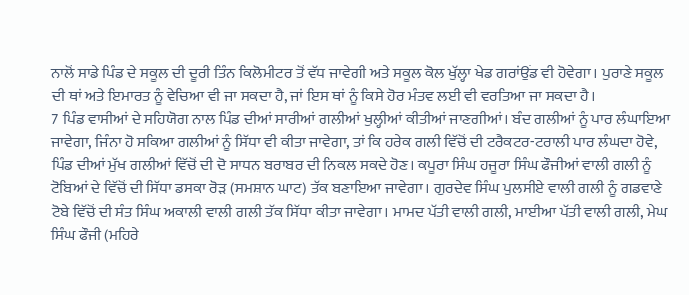ਨਾਲੋਂ ਸਾਡੇ ਪਿੰਡ ਦੇ ਸਕੂਲ ਦੀ ਦੂਰੀ ਤਿੰਨ ਕਿਲੋਮੀਟਰ ਤੋਂ ਵੱਧ ਜਾਵੇਗੀ ਅਤੇ ਸਕੂਲ ਕੋਲ ਖੁੱਲ੍ਹਾ ਖੇਡ ਗਰਾਂਉਂਡ ਵੀ ਹੋਵੇਗਾ। ਪੁਰਾਣੇ ਸਕੂਲ ਦੀ ਥਾਂ ਅਤੇ ਇਮਾਰਤ ਨੂੰ ਵੇਚਿਆ ਵੀ ਜਾ ਸਕਦਾ ਹੈ, ਜਾਂ ਇਸ ਥਾਂ ਨੂੰ ਕਿਸੇ ਹੋਰ ਮੰਤਵ ਲਈ ਵੀ ਵਰਤਿਆ ਜਾ ਸਕਦਾ ਹੈ।
7 ਪਿੰਡ ਵਾਸੀਆਂ ਦੇ ਸਹਿਯੋਗ ਨਾਲ ਪਿੰਡ ਦੀਆਂ ਸਾਰੀਆਂ ਗਲੀਆਂ ਖੁਲ੍ਹੀਆਂ ਕੀਤੀਆਂ ਜਾਣਗੀਆਂ। ਬੰਦ ਗਲੀਆਂ ਨੂੰ ਪਾਰ ਲੰਘਾਇਆ ਜਾਵੇਗਾ, ਜਿੰਨਾ ਹੋ ਸਕਿਆ ਗਲੀਆਂ ਨੂੰ ਸਿੱਧਾ ਵੀ ਕੀਤਾ ਜਾਵੇਗਾ, ਤਾਂ ਕਿ ਹਰੇਕ ਗਲੀ ਵਿੱਚੋਂ ਦੀ ਟਰੈਕਟਰ-ਟਰਾਲੀ ਪਾਰ ਲੰਘਦਾ ਹੋਵੇ, ਪਿੰਡ ਦੀਆਂ ਮੁੱਖ ਗਲੀਆਂ ਵਿੱਚੋਂ ਦੀ ਦੋ ਸਾਧਨ ਬਰਾਬਰ ਦੀ ਨਿਕਲ ਸਕਦੇ ਹੋਣ। ਕਪੂਰਾ ਸਿੰਘ ਹਜੂਰਾ ਸਿੰਘ ਫੌਜੀਆਂ ਵਾਲੀ ਗਲੀ ਨੂੰ ਟੋਬਿਆਂ ਦੇ ਵਿੱਚੋਂ ਦੀ ਸਿੱਧਾ ਡਸਕਾ ਰੋੜ (ਸਮਸ਼ਾਨ ਘਾਟ) ਤੱਕ ਬਣਾਇਆ ਜਾਵੇਗਾ। ਗੁਰਦੇਵ ਸਿੰਘ ਪੁਲਸੀਏ ਵਾਲੀ ਗਲੀ ਨੂੰ ਗਡਵਾਣੇ ਟੋਬੇ ਵਿੱਚੋਂ ਦੀ ਸੰਤ ਸਿੰਘ ਅਕਾਲੀ ਵਾਲੀ ਗਲੀ ਤੱਕ ਸਿੱਧਾ ਕੀਤਾ ਜਾਵੇਗਾ। ਮਾਮਦ ਪੱਤੀ ਵਾਲੀ ਗਲੀ, ਮਾਈਆ ਪੱਤੀ ਵਾਲੀ ਗਲੀ, ਮੇਘ ਸਿੰਘ ਫੌਜੀ (ਮਹਿਰੇ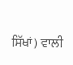ਸਿੱਖਾਂ) ਵਾਲੀ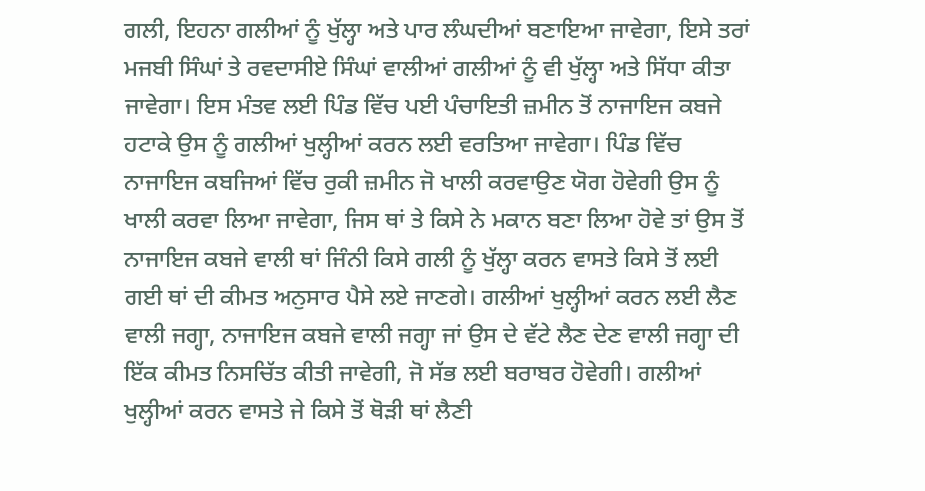ਗਲੀ, ਇਹਨਾ ਗਲੀਆਂ ਨੂੰ ਖੁੱਲ੍ਹਾ ਅਤੇ ਪਾਰ ਲੰਘਦੀਆਂ ਬਣਾਇਆ ਜਾਵੇਗਾ, ਇਸੇ ਤਰਾਂ ਮਜਬੀ ਸਿੰਘਾਂ ਤੇ ਰਵਦਾਸੀਏ ਸਿੰਘਾਂ ਵਾਲੀਆਂ ਗਲੀਆਂ ਨੂੰ ਵੀ ਖੁੱਲ੍ਹਾ ਅਤੇ ਸਿੱਧਾ ਕੀਤਾ ਜਾਵੇਗਾ। ਇਸ ਮੰਤਵ ਲਈ ਪਿੰਡ ਵਿੱਚ ਪਈ ਪੰਚਾਇਤੀ ਜ਼ਮੀਨ ਤੋਂ ਨਾਜਾਇਜ ਕਬਜੇ ਹਟਾਕੇ ਉਸ ਨੂੰ ਗਲੀਆਂ ਖੁਲ੍ਹੀਆਂ ਕਰਨ ਲਈ ਵਰਤਿਆ ਜਾਵੇਗਾ। ਪਿੰਡ ਵਿੱਚ ਨਾਜਾਇਜ ਕਬਜਿਆਂ ਵਿੱਚ ਰੁਕੀ ਜ਼ਮੀਨ ਜੋ ਖਾਲੀ ਕਰਵਾਉਣ ਯੋਗ ਹੋਵੇਗੀ ਉਸ ਨੂੰ ਖਾਲੀ ਕਰਵਾ ਲਿਆ ਜਾਵੇਗਾ, ਜਿਸ ਥਾਂ ਤੇ ਕਿਸੇ ਨੇ ਮਕਾਨ ਬਣਾ ਲਿਆ ਹੋਵੇ ਤਾਂ ਉਸ ਤੋਂ ਨਾਜਾਇਜ ਕਬਜੇ ਵਾਲੀ ਥਾਂ ਜਿੰਨੀ ਕਿਸੇ ਗਲੀ ਨੂੰ ਖੁੱਲ੍ਹਾ ਕਰਨ ਵਾਸਤੇ ਕਿਸੇ ਤੋਂ ਲਈ ਗਈ ਥਾਂ ਦੀ ਕੀਮਤ ਅਨੁਸਾਰ ਪੈਸੇ ਲਏ ਜਾਣਗੇ। ਗਲੀਆਂ ਖੁਲ੍ਹੀਆਂ ਕਰਨ ਲਈ ਲੈਣ ਵਾਲੀ ਜਗ੍ਹਾ, ਨਾਜਾਇਜ ਕਬਜੇ ਵਾਲੀ ਜਗ੍ਹਾ ਜਾਂ ਉਸ ਦੇ ਵੱਟੇ ਲੈਣ ਦੇਣ ਵਾਲੀ ਜਗ੍ਹਾ ਦੀ ਇੱਕ ਕੀਮਤ ਨਿਸਚਿੱਤ ਕੀਤੀ ਜਾਵੇਗੀ, ਜੋ ਸੱਭ ਲਈ ਬਰਾਬਰ ਹੋਵੇਗੀ। ਗਲੀਆਂ ਖੁਲ੍ਹੀਆਂ ਕਰਨ ਵਾਸਤੇ ਜੇ ਕਿਸੇ ਤੋਂ ਥੋੜੀ ਥਾਂ ਲੈਣੀ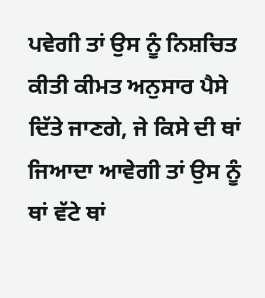ਪਵੇਗੀ ਤਾਂ ਉਸ ਨੂੰ ਨਿਸ਼ਚਿਤ ਕੀਤੀ ਕੀਮਤ ਅਨੁਸਾਰ ਪੈਸੇ ਦਿੱਤੇ ਜਾਣਗੇ, ਜੇ ਕਿਸੇ ਦੀ ਥਾਂ ਜਿਆਦਾ ਆਵੇਗੀ ਤਾਂ ਉਸ ਨੂੰ ਥਾਂ ਵੱਟੇ ਥਾਂ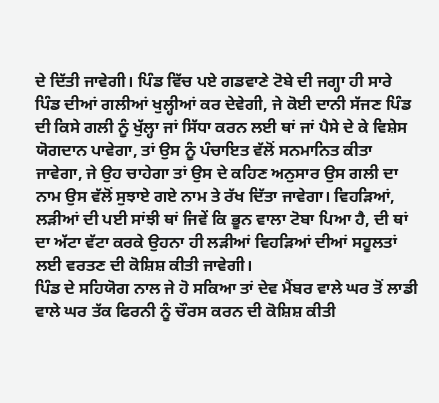ਦੇ ਦਿੱਤੀ ਜਾਵੇਗੀ। ਪਿੰਡ ਵਿੱਚ ਪਏ ਗਡਵਾਣੇ ਟੋਬੇ ਦੀ ਜਗ੍ਹਾ ਹੀ ਸਾਰੇ ਪਿੰਡ ਦੀਆਂ ਗਲੀਆਂ ਖੁਲ੍ਹੀਆਂ ਕਰ ਦੇਵੇਗੀ, ਜੇ ਕੋਈ ਦਾਨੀ ਸੱਜਣ ਪਿੰਡ ਦੀ ਕਿਸੇ ਗਲੀ ਨੂੰ ਖੁੱਲ੍ਹਾ ਜਾਂ ਸਿੱਧਾ ਕਰਨ ਲਈ ਥਾਂ ਜਾਂ ਪੈਸੇ ਦੇ ਕੇ ਵਿਸ਼ੇਸ ਯੋਗਦਾਨ ਪਾਵੇਗਾ, ਤਾਂ ਉਸ ਨੂੰ ਪੰਚਾਇਤ ਵੱਲੋਂ ਸਨਮਾਨਿਤ ਕੀਤਾ ਜਾਵੇਗਾ, ਜੇ ਉਹ ਚਾਹੇਗਾ ਤਾਂ ਉਸ ਦੇ ਕਹਿਣ ਅਨੁਸਾਰ ਉਸ ਗਲੀ ਦਾ ਨਾਮ ਉਸ ਵੱਲੋਂ ਸੁਝਾਏ ਗਏ ਨਾਮ ਤੇ ਰੱਖ ਦਿੱਤਾ ਜਾਵੇਗਾ। ਵਿਹੜਿਆਂ, ਲੜੀਆਂ ਦੀ ਪਈ ਸਾਂਝੀ ਥਾਂ ਜਿਵੇਂ ਕਿ ਭੂਨ ਵਾਲਾ ਟੋਬਾ ਪਿਆ ਹੈ, ਦੀ ਥਾਂ ਦਾ ਅੱਟਾ ਵੱਟਾ ਕਰਕੇ ਉਹਨਾ ਹੀ ਲੜੀਆਂ ਵਿਹੜਿਆਂ ਦੀਆਂ ਸਹੂਲਤਾਂ ਲਈ ਵਰਤਣ ਦੀ ਕੋਸ਼ਿਸ਼ ਕੀਤੀ ਜਾਵੇਗੀ।
ਪਿੰਡ ਦੇ ਸਹਿਯੋਗ ਨਾਲ ਜੇ ਹੋ ਸਕਿਆ ਤਾਂ ਦੇਵ ਮੈਂਬਰ ਵਾਲੇ ਘਰ ਤੋਂ ਲਾਡੀ ਵਾਲੇ ਘਰ ਤੱਕ ਫਿਰਨੀ ਨੂੰ ਚੌਰਸ ਕਰਨ ਦੀ ਕੋਸ਼ਿਸ਼ ਕੀਤੀ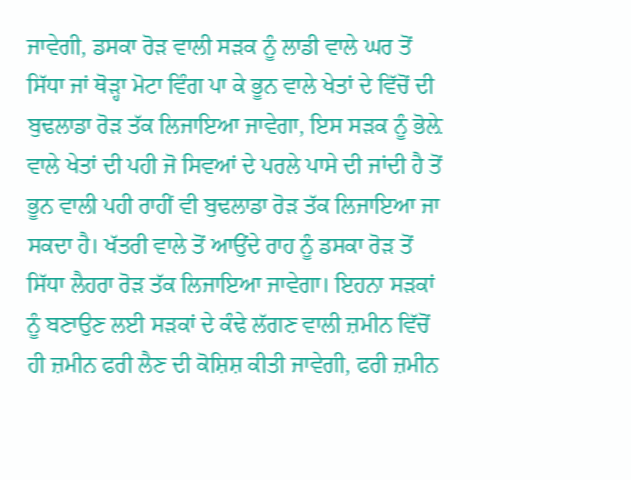ਜਾਵੇਗੀ, ਡਸਕਾ ਰੋੜ ਵਾਲੀ ਸੜਕ ਨੂੰ ਲਾਡੀ ਵਾਲੇ ਘਰ ਤੋਂ ਸਿੱਧਾ ਜਾਂ ਥੋੜ੍ਹਾ ਮੋਟਾ ਵਿੰਗ ਪਾ ਕੇ ਭੂਨ ਵਾਲੇ ਖੇਤਾਂ ਦੇ ਵਿੱਚੋਂ ਦੀ ਬੁਢਲਾਡਾ ਰੋੜ ਤੱਕ ਲਿਜਾਇਆ ਜਾਵੇਗਾ, ਇਸ ਸੜਕ ਨੂੰ ਭੋਲ਼ੇ ਵਾਲੇ ਖੇਤਾਂ ਦੀ ਪਹੀ ਜੋ ਸਿਵਆਂ ਦੇ ਪਰਲੇ ਪਾਸੇ ਦੀ ਜਾਂਦੀ ਹੈ ਤੋਂ ਭੂਨ ਵਾਲੀ ਪਹੀ ਰਾਹੀਂ ਵੀ ਬੁਢਲਾਡਾ ਰੋੜ ਤੱਕ ਲਿਜਾਇਆ ਜਾ ਸਕਦਾ ਹੈ। ਖੱਤਰੀ ਵਾਲੇ ਤੋਂ ਆਉਂਦੇ ਰਾਹ ਨੂੰ ਡਸਕਾ ਰੋੜ ਤੋਂ ਸਿੱਧਾ ਲੈਹਰਾ ਰੋੜ ਤੱਕ ਲਿਜਾਇਆ ਜਾਵੇਗਾ। ਇਹਨਾ ਸੜਕਾਂ ਨੂੰ ਬਣਾਉਣ ਲਈ ਸੜਕਾਂ ਦੇ ਕੰਢੇ ਲੱਗਣ ਵਾਲੀ ਜ਼ਮੀਨ ਵਿੱਚੋਂ ਹੀ ਜ਼ਮੀਨ ਫਰੀ ਲੈਣ ਦੀ ਕੋਸ਼ਿਸ਼ ਕੀਤੀ ਜਾਵੇਗੀ, ਫਰੀ ਜ਼ਮੀਨ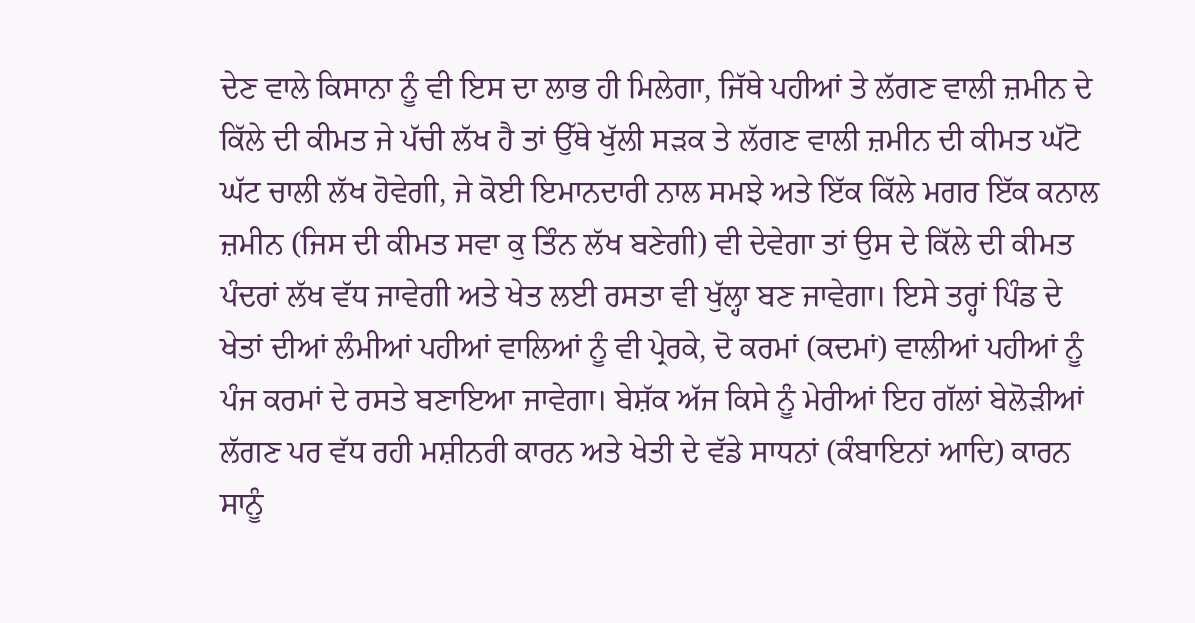ਦੇਣ ਵਾਲੇ ਕਿਸਾਨਾ ਨੂੰ ਵੀ ਇਸ ਦਾ ਲਾਭ ਹੀ ਮਿਲੇਗਾ, ਜਿੱਥੇ ਪਹੀਆਂ ਤੇ ਲੱਗਣ ਵਾਲੀ ਜ਼ਮੀਨ ਦੇ ਕਿੱਲੇ ਦੀ ਕੀਮਤ ਜੇ ਪੱਚੀ ਲੱਖ ਹੈ ਤਾਂ ਉੱਥੇ ਖੁੱਲੀ ਸੜਕ ਤੇ ਲੱਗਣ ਵਾਲੀ ਜ਼ਮੀਨ ਦੀ ਕੀਮਤ ਘੱਟੋ ਘੱਟ ਚਾਲੀ ਲੱਖ ਹੋਵੇਗੀ, ਜੇ ਕੋਈ ਇਮਾਨਦਾਰੀ ਨਾਲ ਸਮਝੇ ਅਤੇ ਇੱਕ ਕਿੱਲੇ ਮਗਰ ਇੱਕ ਕਨਾਲ ਜ਼ਮੀਨ (ਜਿਸ ਦੀ ਕੀਮਤ ਸਵਾ ਕੁ ਤਿੰਨ ਲੱਖ ਬਣੇਗੀ) ਵੀ ਦੇਵੇਗਾ ਤਾਂ ਉਸ ਦੇ ਕਿੱਲੇ ਦੀ ਕੀਮਤ ਪੰਦਰਾਂ ਲੱਖ ਵੱਧ ਜਾਵੇਗੀ ਅਤੇ ਖੇਤ ਲਈ ਰਸਤਾ ਵੀ ਖੁੱਲ੍ਹਾ ਬਣ ਜਾਵੇਗਾ। ਇਸੇ ਤਰ੍ਹਾਂ ਪਿੰਡ ਦੇ ਖੇਤਾਂ ਦੀਆਂ ਲੰਮੀਆਂ ਪਹੀਆਂ ਵਾਲਿਆਂ ਨੂੰ ਵੀ ਪ੍ਰੇਰਕੇ, ਦੋ ਕਰਮਾਂ (ਕਦਮਾਂ) ਵਾਲੀਆਂ ਪਹੀਆਂ ਨੂੰ ਪੰਜ ਕਰਮਾਂ ਦੇ ਰਸਤੇ ਬਣਾਇਆ ਜਾਵੇਗਾ। ਬੇਸ਼ੱਕ ਅੱਜ ਕਿਸੇ ਨੂੰ ਮੇਰੀਆਂ ਇਹ ਗੱਲਾਂ ਬੇਲੋੜੀਆਂ ਲੱਗਣ ਪਰ ਵੱਧ ਰਹੀ ਮਸ਼ੀਨਰੀ ਕਾਰਨ ਅਤੇ ਖੇਤੀ ਦੇ ਵੱਡੇ ਸਾਧਨਾਂ (ਕੰਬਾਇਨਾਂ ਆਦਿ) ਕਾਰਨ ਸਾਨੂੰ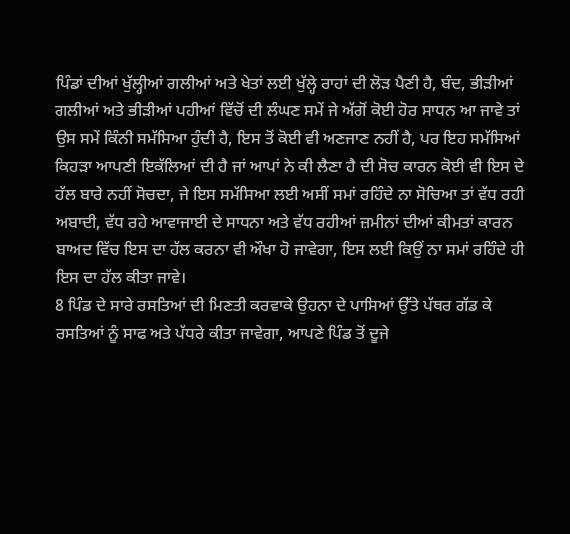ਪਿੰਡਾਂ ਦੀਆਂ ਖੁੱਲ੍ਹੀਆਂ ਗਲੀਆਂ ਅਤੇ ਖੇਤਾਂ ਲਈ ਖੁੱਲ੍ਹੇ ਰਾਹਾਂ ਦੀ ਲੋੜ ਪੈਣੀ ਹੈ, ਬੰਦ, ਭੀੜੀਆਂ ਗਲੀਆਂ ਅਤੇ ਭੀੜੀਆਂ ਪਹੀਆਂ ਵਿੱਚੋਂ ਦੀ ਲੰਘਣ ਸਮੇਂ ਜੇ ਅੱਗੋਂ ਕੋਈ ਹੋਰ ਸਾਧਨ ਆ ਜਾਵੇ ਤਾਂ ਉਸ ਸਮੇਂ ਕਿੰਨੀ ਸਮੱਸਿਆ ਹੁੰਦੀ ਹੈ, ਇਸ ਤੋਂ ਕੋਈ ਵੀ ਅਣਜਾਣ ਨਹੀਂ ਹੈ, ਪਰ ਇਹ ਸਮੱਸਿਆਂ ਕਿਹੜਾ ਆਪਣੀ ਇਕੱਲਿਆਂ ਦੀ ਹੈ ਜਾਂ ਆਪਾਂ ਨੇ ਕੀ ਲੈਣਾ ਹੈ ਦੀ ਸੋਚ ਕਾਰਨ ਕੋਈ ਵੀ ਇਸ ਦੇ ਹੱਲ ਬਾਰੇ ਨਹੀਂ ਸੋਚਦਾ, ਜੇ ਇਸ ਸਮੱਸਿਆ ਲਈ ਅਸੀਂ ਸਮਾਂ ਰਹਿੰਦੇ ਨਾ ਸੋਚਿਆ ਤਾਂ ਵੱਧ ਰਹੀ ਅਬਾਦੀ, ਵੱਧ ਰਹੇ ਆਵਾਜਾਈ ਦੇ ਸਾਧਨਾ ਅਤੇ ਵੱਧ ਰਹੀਆਂ ਜ਼ਮੀਨਾਂ ਦੀਆਂ ਕੀਮਤਾਂ ਕਾਰਨ ਬਾਅਦ ਵਿੱਚ ਇਸ ਦਾ ਹੱਲ ਕਰਨਾ ਵੀ ਔਖਾ ਹੋ ਜਾਵੇਗਾ, ਇਸ ਲਈ ਕਿਉਂ ਨਾ ਸਮਾਂ ਰਹਿੰਦੇ ਹੀ ਇਸ ਦਾ ਹੱਲ ਕੀਤਾ ਜਾਵੇ।
8 ਪਿੰਡ ਦੇ ਸਾਰੇ ਰਸਤਿਆਂ ਦੀ ਮਿਣਤੀ ਕਰਵਾਕੇ ਉਹਨਾ ਦੇ ਪਾਸਿਆਂ ਉੱਤੇ ਪੱਥਰ ਗੱਡ ਕੇ ਰਸਤਿਆਂ ਨੂੰ ਸਾਫ ਅਤੇ ਪੱਧਰੇ ਕੀਤਾ ਜਾਵੇਗਾ, ਆਪਣੇ ਪਿੰਡ ਤੋਂ ਦੂਜੇ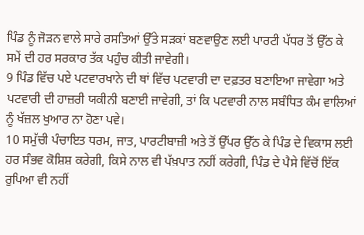ਪਿੰਡ ਨੂੰ ਜੋੜਨ ਵਾਲੇ ਸਾਰੇ ਰਸਤਿਆਂ ਉੱਤੇ ਸੜਕਾਂ ਬਣਵਾਉਣ ਲਈ ਪਾਰਟੀ ਪੱਧਰ ਤੋਂ ਉੱਠ ਕੇ ਸਮੇਂ ਦੀ ਹਰ ਸਰਕਾਰ ਤੱਕ ਪਹੁੰਚ ਕੀਤੀ ਜਾਵੇਗੀ।
9 ਪਿੰਡ ਵਿੱਚ ਪਏ ਪਟਵਾਰਖਾਨੇ ਦੀ ਥਾਂ ਵਿੱਚ ਪਟਵਾਰੀ ਦਾ ਦਫ਼ਤਰ ਬਣਾਇਆ ਜਾਵੇਗਾ ਅਤੇ ਪਟਵਾਰੀ ਦੀ ਹਾਜ਼ਰੀ ਯਕੀਨੀ ਬਣਾਈ ਜਾਵੇਗੀ, ਤਾਂ ਕਿ ਪਟਵਾਰੀ ਨਾਲ ਸਬੰਧਿਤ ਕੰਮ ਵਾਲਿਆਂ ਨੂੰ ਖੱਜ਼ਲ ਖੁਆਰ ਨਾ ਹੋਣਾ ਪਵੇ।
10 ਸਮੁੱਚੀ ਪੰਚਾਇਤ ਧਰਮ, ਜਾਤ, ਪਾਰਟੀਬਾਜ਼ੀ ਅਤੇ ਤੋਂ ਉੱਪਰ ਉੱਠ ਕੇ ਪਿੰਡ ਦੇ ਵਿਕਾਸ ਲਈ ਹਰ ਸੰਭਵ ਕੋਸ਼ਿਸ਼ ਕਰੇਗੀ, ਕਿਸੇ ਨਾਲ ਵੀ ਪੱਖ਼ਪਾਤ ਨਹੀਂ ਕਰੇਗੀ, ਪਿੰਡ ਦੇ ਪੈਸੇ ਵਿੱਚੋਂ ਇੱਕ ਰੁਪਿਆ ਵੀ ਨਹੀਂ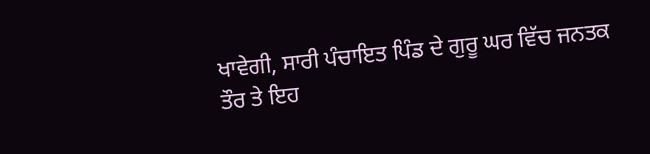ਖਾਵੇਗੀ, ਸਾਰੀ ਪੰਚਾਇਤ ਪਿੰਡ ਦੇ ਗੁਰੂ ਘਰ ਵਿੱਚ ਜਨਤਕ ਤੌਰ ਤੇ ਇਹ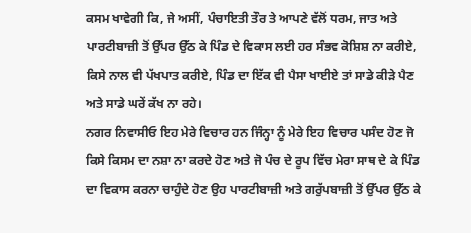ਕਸਮ ਖਾਵੇਗੀ ਕਿ, ਜੇ ਅਸੀਂ, ਪੰਚਾਇਤੀ ਤੌਰ ਤੇ ਆਪਣੇ ਵੱਲੋਂ ਧਰਮ, ਜਾਤ ਅਤੇ ਪਾਰਟੀਬਾਜ਼ੀ ਤੋਂ ਉੱਪਰ ਉੱਠ ਕੇ ਪਿੰਡ ਦੇ ਵਿਕਾਸ ਲਈ ਹਰ ਸੰਭਵ ਕੋਸ਼ਿਸ਼ ਨਾ ਕਰੀਏ, ਕਿਸੇ ਨਾਲ ਵੀ ਪੱਖਪਾਤ ਕਰੀਏ, ਪਿੰਡ ਦਾ ਇੱਕ ਵੀ ਪੈਸਾ ਖਾਈਏ ਤਾਂ ਸਾਡੇ ਕੀੜੇ ਪੈਣ ਅਤੇ ਸਾਡੇ ਘਰੇਂ ਕੱਖ ਨਾ ਰਹੇ।
ਨਗਰ ਨਿਵਾਸੀਓ ਇਹ ਮੇਰੇ ਵਿਚਾਰ ਹਨ ਜਿੰਨ੍ਹਾ ਨੂੰ ਮੇਰੇ ਇਹ ਵਿਚਾਰ ਪਸੰਦ ਹੋਣ ਜੋ ਕਿਸੇ ਕਿਸਮ ਦਾ ਨਸ਼ਾ ਨਾ ਕਰਦੇ ਹੋਣ ਅਤੇ ਜੋ ਪੰਚ ਦੇ ਰੂਪ ਵਿੱਚ ਮੇਰਾ ਸਾਥ ਦੇ ਕੇ ਪਿੰਡ ਦਾ ਵਿਕਾਸ ਕਰਨਾ ਚਾਹੁੰਦੇ ਹੋਣ ਉਹ ਪਾਰਟੀਬਾਜ਼ੀ ਅਤੇ ਗਰੁੱਪਬਾਜ਼ੀ ਤੋਂ ਉੱਪਰ ਉੱਠ ਕੇ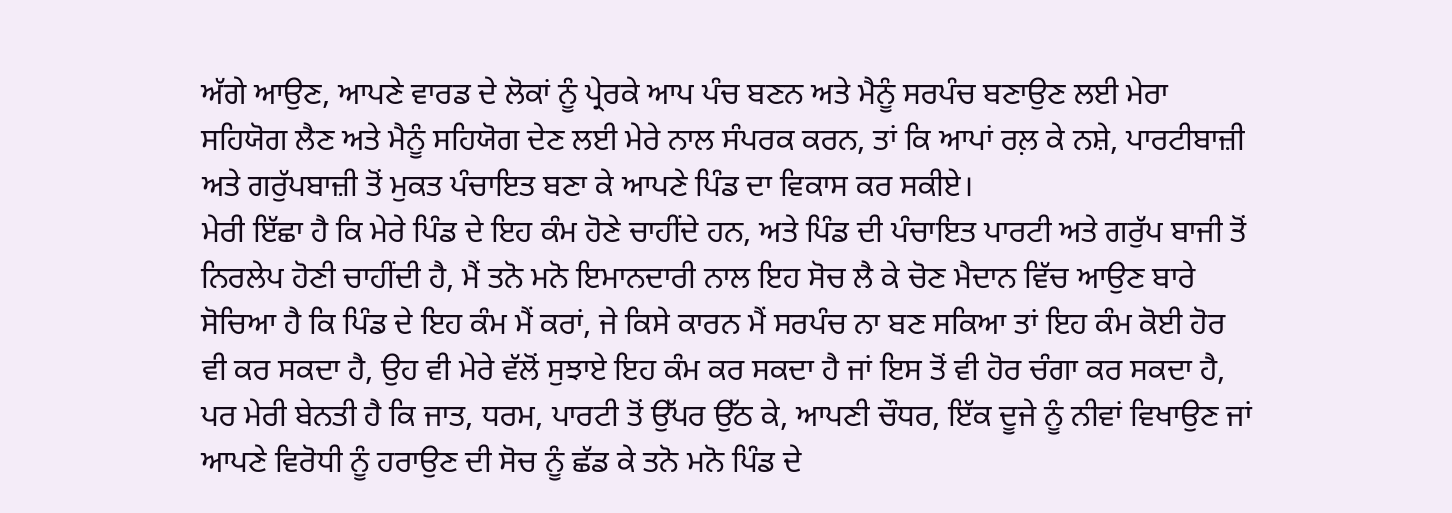ਅੱਗੇ ਆਉਣ, ਆਪਣੇ ਵਾਰਡ ਦੇ ਲੋਕਾਂ ਨੂੰ ਪ੍ਰੇਰਕੇ ਆਪ ਪੰਚ ਬਣਨ ਅਤੇ ਮੈਨੂੰ ਸਰਪੰਚ ਬਣਾਉਣ ਲਈ ਮੇਰਾ ਸਹਿਯੋਗ ਲੈਣ ਅਤੇ ਮੈਨੂੰ ਸਹਿਯੋਗ ਦੇਣ ਲਈ ਮੇਰੇ ਨਾਲ ਸੰਪਰਕ ਕਰਨ, ਤਾਂ ਕਿ ਆਪਾਂ ਰਲ਼ ਕੇ ਨਸ਼ੇ, ਪਾਰਟੀਬਾਜ਼ੀ ਅਤੇ ਗਰੁੱਪਬਾਜ਼ੀ ਤੋਂ ਮੁਕਤ ਪੰਚਾਇਤ ਬਣਾ ਕੇ ਆਪਣੇ ਪਿੰਡ ਦਾ ਵਿਕਾਸ ਕਰ ਸਕੀਏ।
ਮੇਰੀ ਇੱਛਾ ਹੈ ਕਿ ਮੇਰੇ ਪਿੰਡ ਦੇ ਇਹ ਕੰਮ ਹੋਣੇ ਚਾਹੀਂਦੇ ਹਨ, ਅਤੇ ਪਿੰਡ ਦੀ ਪੰਚਾਇਤ ਪਾਰਟੀ ਅਤੇ ਗਰੁੱਪ ਬਾਜੀ ਤੋਂ ਨਿਰਲੇਪ ਹੋਣੀ ਚਾਹੀਂਦੀ ਹੈ, ਮੈਂ ਤਨੋ ਮਨੋ ਇਮਾਨਦਾਰੀ ਨਾਲ ਇਹ ਸੋਚ ਲੈ ਕੇ ਚੋਣ ਮੈਦਾਨ ਵਿੱਚ ਆਉਣ ਬਾਰੇ ਸੋਚਿਆ ਹੈ ਕਿ ਪਿੰਡ ਦੇ ਇਹ ਕੰਮ ਮੈਂ ਕਰਾਂ, ਜੇ ਕਿਸੇ ਕਾਰਨ ਮੈਂ ਸਰਪੰਚ ਨਾ ਬਣ ਸਕਿਆ ਤਾਂ ਇਹ ਕੰਮ ਕੋਈ ਹੋਰ ਵੀ ਕਰ ਸਕਦਾ ਹੈ, ਉਹ ਵੀ ਮੇਰੇ ਵੱਲੋਂ ਸੁਝਾਏ ਇਹ ਕੰਮ ਕਰ ਸਕਦਾ ਹੈ ਜਾਂ ਇਸ ਤੋਂ ਵੀ ਹੋਰ ਚੰਗਾ ਕਰ ਸਕਦਾ ਹੈ, ਪਰ ਮੇਰੀ ਬੇਨਤੀ ਹੈ ਕਿ ਜਾਤ, ਧਰਮ, ਪਾਰਟੀ ਤੋਂ ਉੱਪਰ ਉੱਠ ਕੇ, ਆਪਣੀ ਚੌਧਰ, ਇੱਕ ਦੂਜੇ ਨੂੰ ਨੀਵਾਂ ਵਿਖਾਉਣ ਜਾਂ ਆਪਣੇ ਵਿਰੋਧੀ ਨੂੰ ਹਰਾਉਣ ਦੀ ਸੋਚ ਨੂੰ ਛੱਡ ਕੇ ਤਨੋ ਮਨੋ ਪਿੰਡ ਦੇ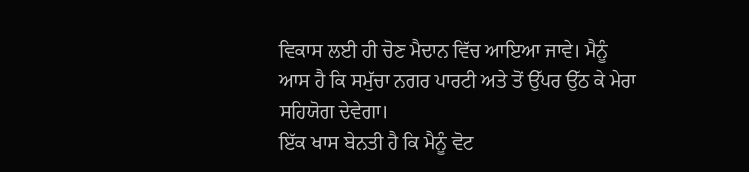ਵਿਕਾਸ ਲਈ ਹੀ ਚੋਣ ਮੈਦਾਨ ਵਿੱਚ ਆਇਆ ਜਾਵੇ। ਮੈਨੂੰ ਆਸ ਹੈ ਕਿ ਸਮੁੱਚਾ ਨਗਰ ਪਾਰਟੀ ਅਤੇ ਤੋਂ ਉੱਪਰ ਉੱਠ ਕੇ ਮੇਰਾ ਸਹਿਯੋਗ ਦੇਵੇਗਾ।
ਇੱਕ ਖਾਸ ਬੇਨਤੀ ਹੈ ਕਿ ਮੈਨੂੰ ਵੋਟ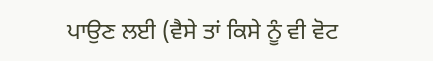ਪਾਉਣ ਲਈ (ਵੈਸੇ ਤਾਂ ਕਿਸੇ ਨੂੰ ਵੀ ਵੋਟ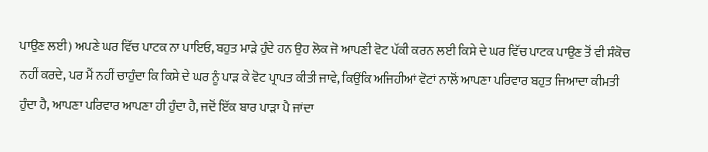ਪਾਉਣ ਲਈ) ਅਪਣੇ ਘਰ ਵਿੱਚ ਪਾਟਕ ਨਾ ਪਾਇਓ, ਬਹੁਤ ਮਾੜੇ ਹੁੰਦੇ ਹਨ ਉਹ ਲੋਕ ਜੋ ਆਪਣੀ ਵੋਟ ਪੱਕੀ ਕਰਨ ਲਈ ਕਿਸੇ ਦੇ ਘਰ ਵਿੱਚ ਪਾਟਕ ਪਾਉਣ ਤੋਂ ਵੀ ਸੰਕੋਚ ਨਹੀਂ ਕਰਦੇ, ਪਰ ਮੈਂ ਨਹੀਂ ਚਾਹੁੰਦਾ ਕਿ ਕਿਸੇ ਦੇ ਘਰ ਨੂੰ ਪਾੜ ਕੇ ਵੋਟ ਪ੍ਰਾਪਤ ਕੀਤੀ ਜਾਵੇ, ਕਿਉਂਕਿ ਅਜਿਹੀਆਂ ਵੋਟਾਂ ਨਾਲੋਂ ਆਪਣਾ ਪਰਿਵਾਰ ਬਹੁਤ ਜਿਆਦਾ ਕੀਮਤੀ ਹੁੰਦਾ ਹੈ, ਆਪਣਾ ਪਰਿਵਾਰ ਆਪਣਾ ਹੀ ਹੁੰਦਾ ਹੈ, ਜਦੋਂ ਇੱਕ ਬਾਰ ਪਾੜਾ ਪੈ ਜਾਂਦਾ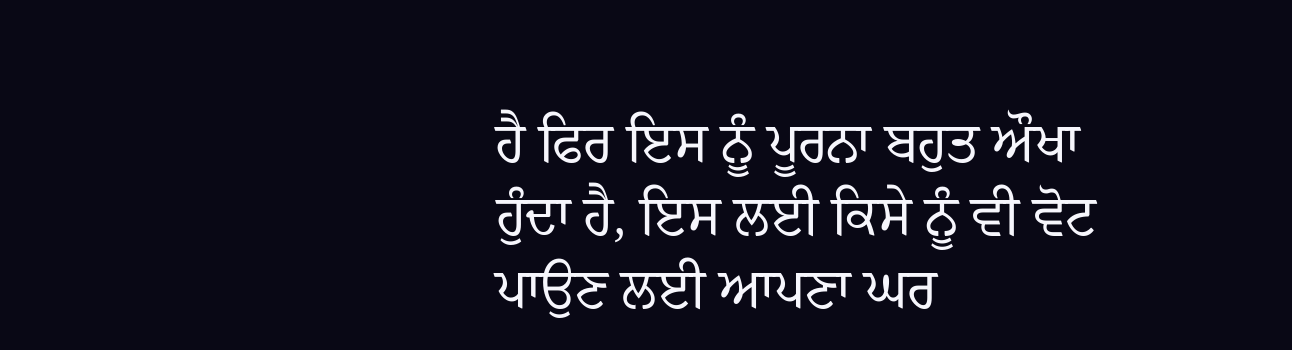ਹੈ ਫਿਰ ਇਸ ਨੂੰ ਪੂਰਨਾ ਬਹੁਤ ਔਖਾ ਹੁੰਦਾ ਹੈ, ਇਸ ਲਈ ਕਿਸੇ ਨੂੰ ਵੀ ਵੋਟ ਪਾਉਣ ਲਈ ਆਪਣਾ ਘਰ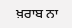ਖ਼ਰਾਬ ਨਾ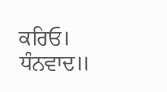ਕਰਿਓ। ਧੰਨਵਾਦ॥